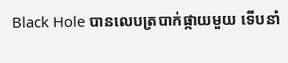Black Hole បានលេបត្របាក់ផ្កាយមួយ ទើបនាំ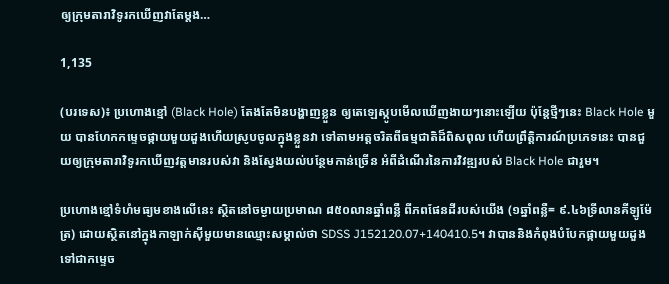ឲ្យក្រុមតារាវិទូរកឃើញវាតែម្តង…

1,135

(បរទេស)៖ ប្រហោងខ្មៅ (Black Hole) តែងតែមិនបង្ហាញខ្លួន ឲ្យតេឡេស្កូបមើលឃើញងាយៗនោះឡើយ ប៉ុន្តែថ្មីៗនេះ Black Hole មួយ បានហែកកម្ទេចផ្កាយមួយដួងហើយស្រូបចូលក្នុងខ្លួនវា ទៅតាមអត្តចរិតពីធម្មជាតិដ៏ពិសពុល ហើយព្រឹត្ដិការណ៍ប្រភេទនេះ បានជួយឲ្យក្រុមតារាវិទូរកឃើញវត្តមានរបស់វា និងស្វែងយល់បន្ថែមកាន់ច្រើន អំពីដំណើរនៃការវិវឌ្ឍរបស់ Black Hole ជារួម។

ប្រហោងខ្មៅទំហំមធ្យមខាងលើនេះ ស្ថិតនៅចម្ងាយប្រមាណ ៨៥០លានឆ្នាំពន្លឺ ពីភពផែនដីរបស់យើង (១ឆ្នាំពន្លឺ= ៩.៤៦ទ្រីលានគីឡូម៉ែត្រ) ដោយស្ថិតនៅក្នុងកាឡាក់ស៊ីមួយមានឈ្មោះសម្គាល់ថា SDSS J152120.07+140410.5។ វាបាននិងកំពុងបំបែកផ្កាយមួយដួងទៅជាកម្ទេច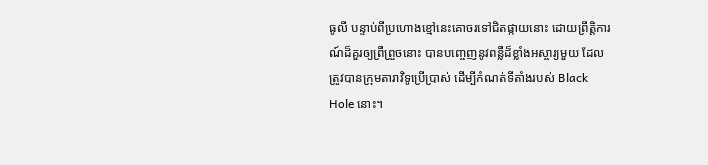ធូលី បន្ទាប់ពីប្រហោងខ្មៅនេះគោចរទៅជិតផ្កាយនោះ ដោយព្រឹត្តិការណ៍ដ៏គួរឲ្យព្រឺព្រួចនោះ បានបញ្ចេញនូវពន្លឺដ៏ខ្លាំងអស្ចារ្យមួយ ដែលត្រូវបានក្រុមតារាវិទូប្រើប្រាស់ ដើម្បីកំណត់ទីតាំងរបស់ Black Hole នោះ។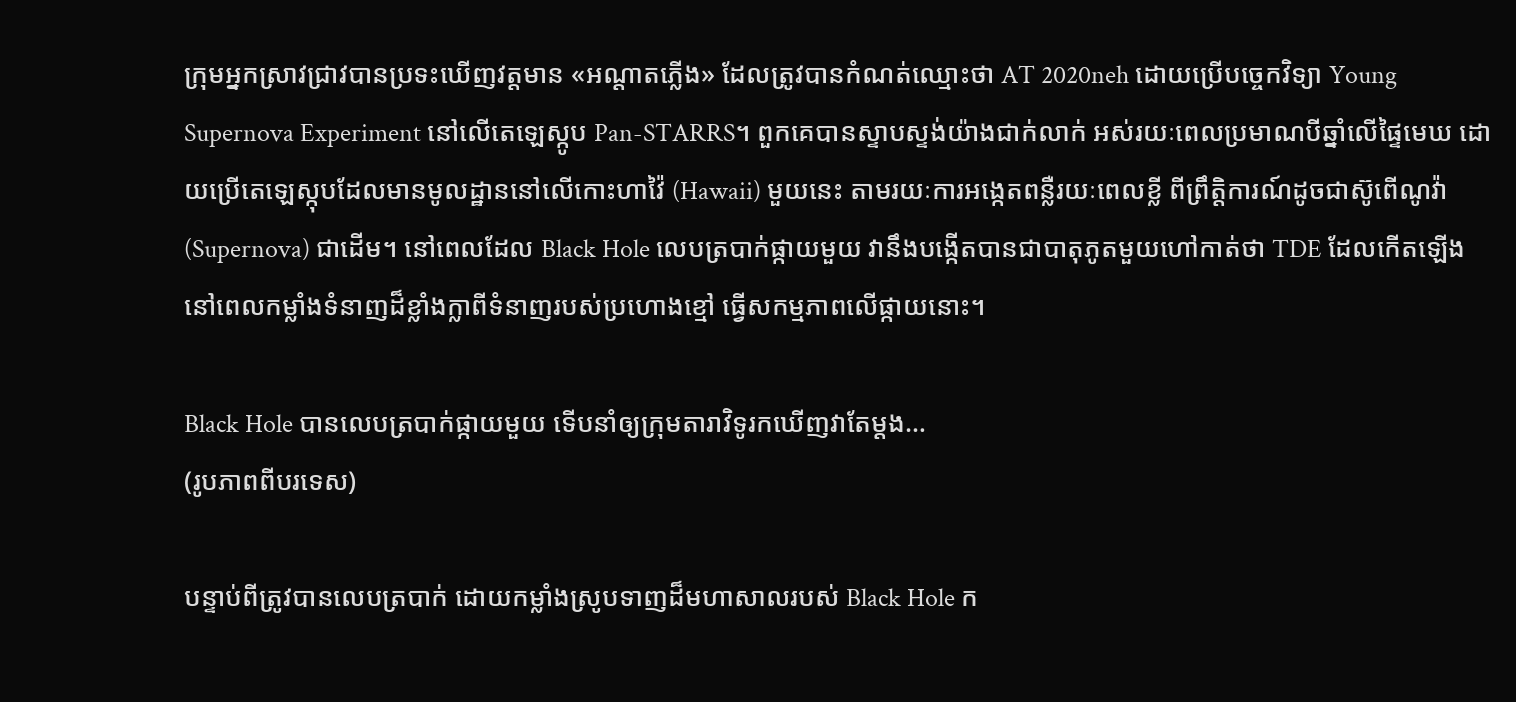ក្រុមអ្នកស្រាវជ្រាវបានប្រទះឃើញវត្តមាន «អណ្តាតភ្លើង» ដែលត្រូវបានកំណត់ឈ្មោះថា AT 2020neh ដោយប្រើបច្ចេកវិទ្យា Young Supernova Experiment នៅលើតេឡេស្កូប Pan-STARRS។ ពួកគេបានស្ទាបស្ទង់យ៉ាងជាក់លាក់ អស់រយៈពេលប្រមាណបីឆ្នាំលើផ្ទៃមេឃ ដោយប្រើតេឡេស្កុបដែលមានមូលដ្ឋាននៅលើកោះហាវ៉ៃ (Hawaii) មួយនេះ តាមរយៈការអង្កេតពន្លឺរយៈពេលខ្លី ពីព្រឹត្តិការណ៍ដូចជាស៊ូពើណូវ៉ា (Supernova) ជាដើម។ នៅពេលដែល Black Hole លេបត្របាក់ផ្កាយមួយ វានឹងបង្កើតបានជាបាតុភូតមួយហៅកាត់ថា TDE ដែលកើតឡើងនៅពេលកម្លាំងទំនាញដ៏ខ្លាំងក្លាពីទំនាញរបស់ប្រហោងខ្មៅ ធ្វើសកម្មភាពលើផ្កាយនោះ។

Black Hole បានលេបត្របាក់ផ្កាយមួយ ទើបនាំឲ្យក្រុមតារាវិទូរកឃើញវាតែម្តង…
(រូបភាពពីបរទេស)

បន្ទាប់ពីត្រូវបានលេបត្របាក់ ដោយកម្លាំងស្រូបទាញដ៏មហាសាលរបស់ Black Hole ក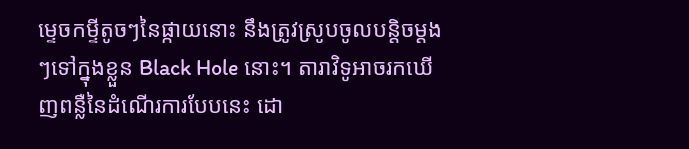ម្ទេចកម្ទីតូចៗនៃផ្កាយនោះ នឹងត្រូវស្រូបចូលបន្តិចម្តងៗទៅក្នុងខ្លួន Black Hole នោះ។ តារាវិទូអាចរកឃើញពន្លឺនៃដំណើរការបែបនេះ ដោ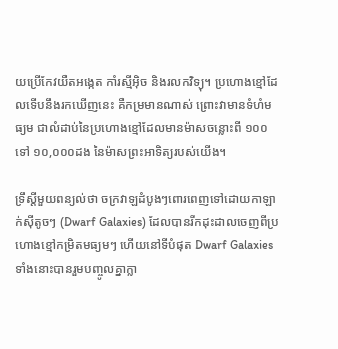យប្រើកែវយឺតអង្កេត កាំរស្មីអ៊ិច និងរលកវិទ្យុ។ ប្រហោងខ្មៅដែលទើបនឹងរកឃើញនេះ គឺកម្រមានណាស់ ព្រោះវាមានទំហំមធ្យម ជាលំដាប់នៃប្រហោងខ្មៅដែលមានម៉ាសចន្លោះពី ១០០ ទៅ ១០,០០០ដង នៃម៉ាសព្រះអាទិត្យរបស់យើង។

ទ្រឹស្ដីមួយពន្យល់ថា ចក្រវាឡដំបូងៗពោរពេញទៅដោយកាឡាក់ស៊ីតូចៗ (Dwarf Galaxies) ដែលបានរីកដុះដាលចេញពីប្រហោងខ្មៅកម្រិតមធ្យមៗ ហើយនៅទីបំផុត Dwarf Galaxies ទាំងនោះបានរួមបញ្ចូលគ្នាក្លា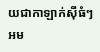យជាកាឡាក់ស៊ីធំៗ អម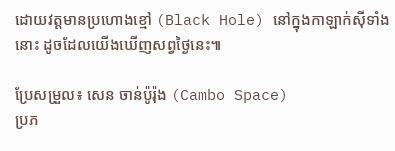ដោយវត្តមានប្រហោងខ្មៅ (Black Hole) នៅក្នុងកាឡាក់ស៊ីទាំងនោះ ដូចដែលយើងឃើញសព្វថ្ងៃនេះ៕

ប្រែសម្រួល៖ សេន ចាន់ប៉ូរ៉ុង (Cambo Space)
ប្រភ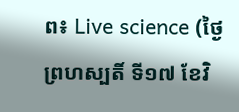ព៖ Live science (ថ្ងៃព្រហស្បតិ៍ ទី១៧ ខែវិ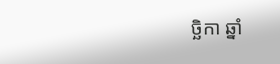ច្ឆិកា ឆ្នាំ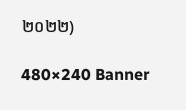២០២២)

480×240 Banner